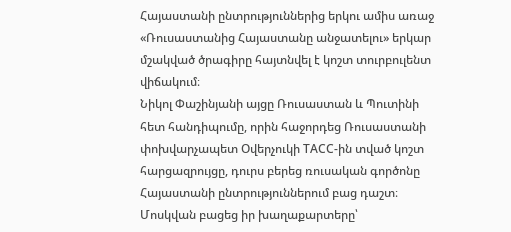Հայաստանի ընտրություններից երկու ամիս առաջ «Ռուսաստանից Հայաստանը անջատելու» երկար մշակված ծրագիրը հայտնվել է կոշտ տուրբուլենտ վիճակում։
Նիկոլ Փաշինյանի այցը Ռուսաստան և Պուտինի հետ հանդիպումը, որին հաջորդեց Ռուսաստանի փոխվարչապետ Օվերչուկի ТАСС-ին տված կոշտ հարցազրույցը, դուրս բերեց ռուսական գործոնը Հայաստանի ընտրություններում բաց դաշտ։ Մոսկվան բացեց իր խաղաքարտերը՝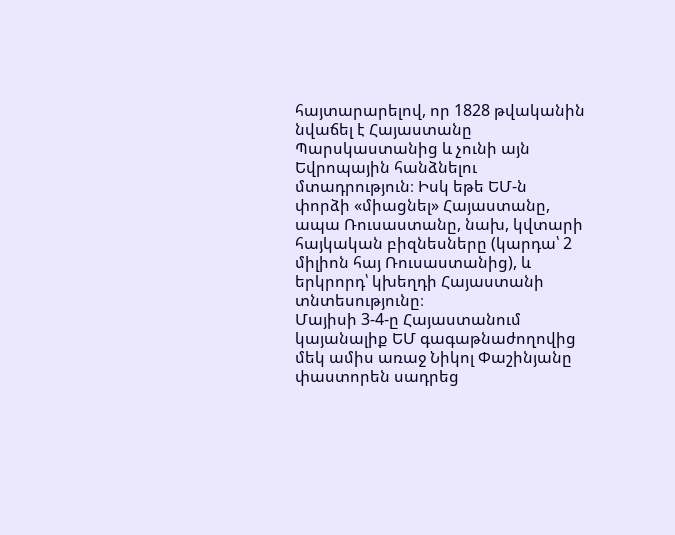հայտարարելով, որ 1828 թվականին նվաճել է Հայաստանը Պարսկաստանից և չունի այն Եվրոպային հանձնելու մտադրություն։ Իսկ եթե ԵՄ-ն փորձի «միացնել» Հայաստանը, ապա Ռուսաստանը, նախ, կվտարի հայկական բիզնեսները (կարդա՝ 2 միլիոն հայ Ռուսաստանից), և երկրորդ՝ կխեղդի Հայաստանի տնտեսությունը։
Մայիսի 3-4-ը Հայաստանում կայանալիք ԵՄ գագաթնաժողովից մեկ ամիս առաջ Նիկոլ Փաշինյանը փաստորեն սադրեց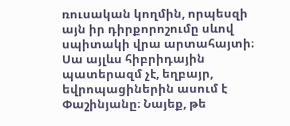ռուսական կողմին, որպեսզի այն իր դիրքորոշումը սևով սպիտակի վրա արտահայտի։ Սա այլևս հիբրիդային պատերազմ չէ, եղբայր, եվրոպացիներին ասում է Փաշինյանը։ Նայեք, թե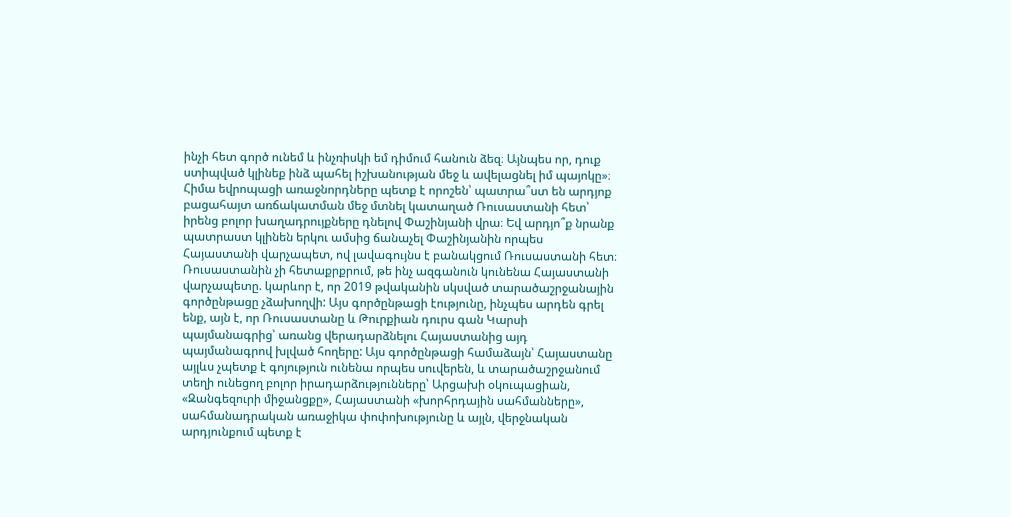ինչի հետ գործ ունեմ և ինչռիսկի եմ դիմում հանուն ձեզ։ Այնպես որ, դուք ստիպված կլինեք ինձ պահել իշխանության մեջ և ավելացնել իմ պայոկը»։
Հիմա եվրոպացի առաջնորդները պետք է որոշեն՝ պատրա՞ստ են արդյոք բացահայտ առճակատման մեջ մտնել կատաղած Ռուսաստանի հետ՝ իրենց բոլոր խաղադրույքները դնելով Փաշինյանի վրա։ Եվ արդյո՞ք նրանք պատրաստ կլինեն երկու ամսից ճանաչել Փաշինյանին որպես Հայաստանի վարչապետ, ով լավագույնս է բանակցում Ռուսաստանի հետ։
Ռուսաստանին չի հետաքրքրում, թե ինչ ազգանուն կունենա Հայաստանի վարչապետը. կարևոր է, որ 2019 թվականին սկսված տարածաշրջանային գործընթացը չձախողվի: Այս գործընթացի էությունը, ինչպես արդեն գրել ենք, այն է, որ Ռուսաստանը և Թուրքիան դուրս գան Կարսի պայմանագրից՝ առանց վերադարձնելու Հայաստանից այդ պայմանագրով խլված հողերը: Այս գործընթացի համաձայն՝ Հայաստանը այլևս չպետք է գոյություն ունենա որպես սուվերեն, և տարածաշրջանում տեղի ունեցող բոլոր իրադարձությունները՝ Արցախի օկուպացիան, «Զանգեզուրի միջանցքը», Հայաստանի «խորհրդային սահմանները», սահմանադրական առաջիկա փոփոխությունը և այլն, վերջնական արդյունքում պետք է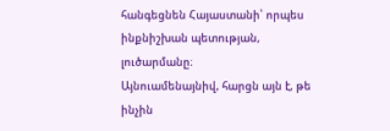հանգեցնեն Հայաստանի՝ որպես ինքնիշխան պետության, լուծարմանը։
Այնուամենայնիվ, հարցն այն է, թե ինչին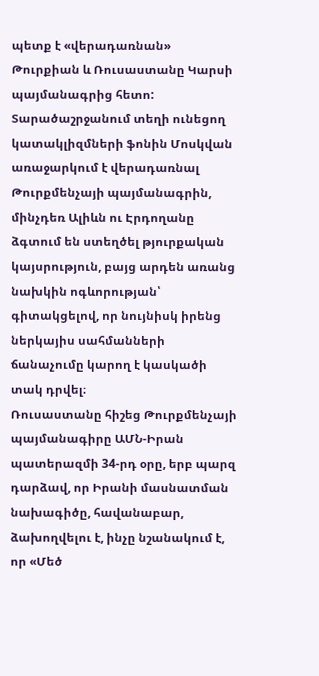պետք է «վերադառնան» Թուրքիան և Ռուսաստանը Կարսի պայմանագրից հետո: Տարածաշրջանում տեղի ունեցող կատակլիզմների ֆոնին Մոսկվան առաջարկում է վերադառնալ Թուրքմենչայի պայմանագրին, մինչդեռ Ալիևն ու Էրդողանը ձգտում են ստեղծել թյուրքական կայսրություն, բայց արդեն առանց նախկին ոգևորության՝ գիտակցելով, որ նույնիսկ իրենց ներկայիս սահմանների ճանաչումը կարող է կասկածի տակ դրվել։
Ռուսաստանը հիշեց Թուրքմենչայի պայմանագիրը ԱՄՆ-Իրան պատերազմի 34-րդ օրը, երբ պարզ դարձավ, որ Իրանի մասնատման նախագիծը, հավանաբար, ձախողվելու է, ինչը նշանակում է, որ «Մեծ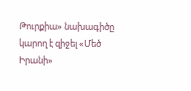Թուրքիա» նախագիծը կարող է զիջել «Մեծ Իրանի»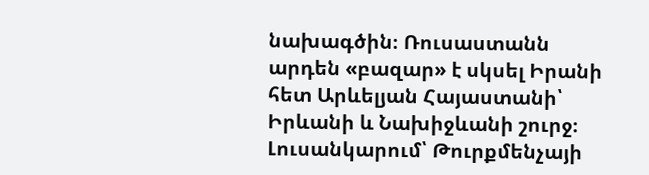նախագծին։ Ռուսաստանն արդեն «բազար» է սկսել Իրանի հետ Արևելյան Հայաստանի՝ Իրևանի և Նախիջևանի շուրջ։
Լուսանկարում՝ Թուրքմենչայի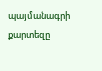պայմանագրի քարտեզը